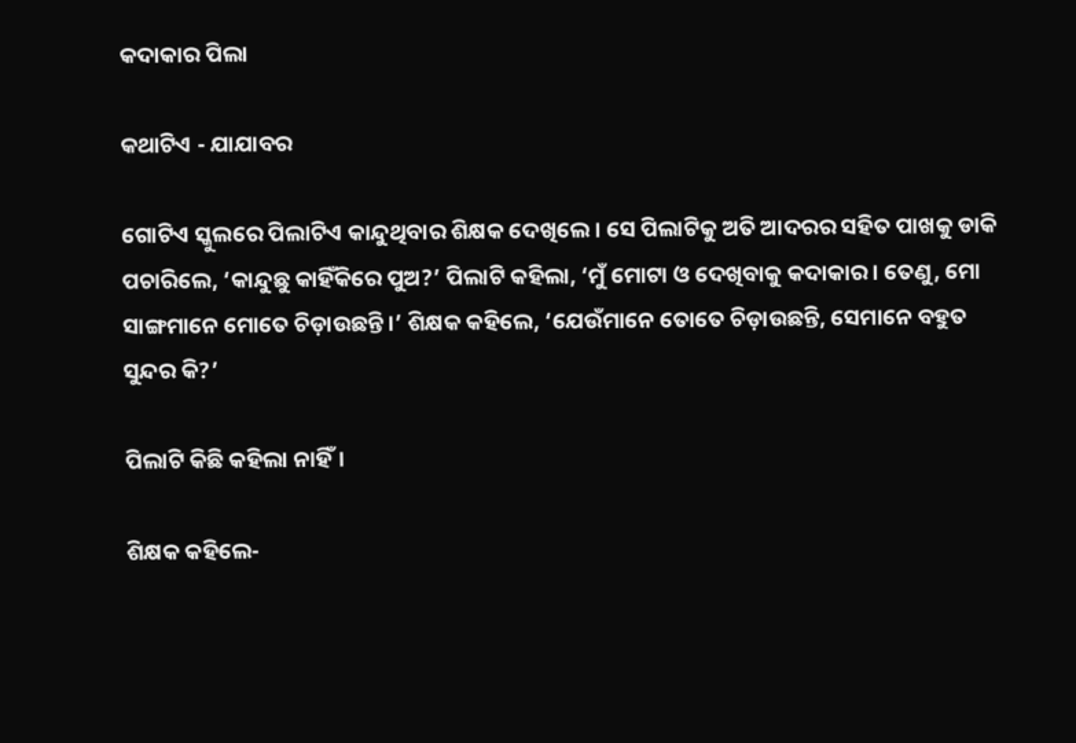କଦାକାର ପିଲା

କଥାଟିଏ - ଯାଯାବର

ଗୋଟିଏ ସ୍କୁଲରେ ପିଲାଟିଏ କାନ୍ଦୁଥିବାର ଶିକ୍ଷକ ଦେଖିଲେ। ସେ ପିଲାଟିକୁ ଅତି ଆଦରର ସହିତ ପାଖକୁ ଡାକି ପଚାରିଲେ, ‘କାନ୍ଦୁଛୁ କାହିଁକିରେ ପୁଅ?’ ପିଲାଟି କହିଲା, ‘ମୁଁ ମୋଟା ଓ ଦେଖିବାକୁ କଦାକାର। ତେଣୁ, ମୋ ସାଙ୍ଗମାନେ ମୋତେ ଚିଡ଼ାଉଛନ୍ତି।’ ଶିକ୍ଷକ କହିଲେ, ‘ଯେଉଁମାନେ ତୋତେ ଚିଡ଼ାଉଛନ୍ତି, ସେମାନେ ବହୁତ ସୁନ୍ଦର କି?’

ପିଲାଟି କିଛି କହିଲା ନାହିଁ।

ଶିକ୍ଷକ କହିଲେ-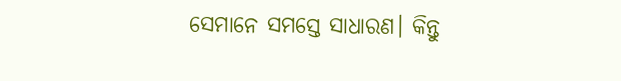ସେମାନେ ସମସ୍ତେ ସାଧାରଣ। କିନ୍ତୁ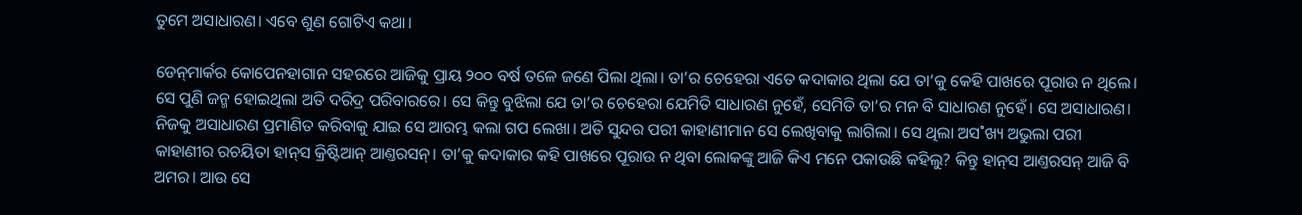ତୁମେ ଅସାଧାରଣ। ଏବେ ଶୁଣ ଗୋଟିଏ କଥା।

ଡେନ୍‌ମାର୍କର କୋପେନହାଗାନ ସହରରେ ଆଜିକୁ ପ୍ରାୟ ୨୦୦ ବର୍ଷ ତଳେ ଜଣେ ପିଲା ଥିଲା। ତା’ର ଚେହେରା ଏତେ କଦାକାର ଥିଲା ଯେ ତା’କୁ କେହି ପାଖରେ ପୂରାଉ ନ ଥିଲେ। ସେ ପୁଣି ଜନ୍ମ ହୋଇଥିଲା ଅତି ଦରିଦ୍ର ପରିବାରରେ। ସେ କିନ୍ତୁ ବୁଝିଲା ଯେ ତା’ର ଚେହେରା ଯେମିତି ସାଧାରଣ ନୁହେଁ, ସେମିତି ତା’ର ମନ ବି ସାଧାରଣ ନୁହେଁ। ସେ ଅସାଧାରଣ। ନିଜକୁ ଅସାଧାରଣ ପ୍ରମାଣିତ କରିବାକୁ ଯାଇ ସେ ଆରମ୍ଭ କଲା ଗପ ଲେଖା। ଅତି ସୁନ୍ଦର ପରୀ କାହାଣୀମାନ ସେ ଲେଖିବାକୁ ଲାଗିଲା। ସେ ଥିଲା ଅସ˚ଖ୍ୟ ଅଭୁଲା ପରୀ କାହାଣୀର ରଚୟିତା ହାନ୍‌ସ କ୍ରିଷ୍ଟିଆନ୍‌ ଆଣ୍ତରସନ୍‌। ତା’କୁ କଦାକାର କହି ପାଖରେ ପୂରାଉ ନ ଥିବା ଲୋକଙ୍କୁ ଆଜି କିଏ ମନେ ପକାଉଛି କହିଲୁ? କିନ୍ତୁ ହାନ୍‌ସ ଆଣ୍ତରସନ୍‌ ଆଜି ବି ଅମର। ଆଉ ସେ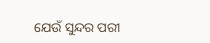ଯେଉଁ ସୁନ୍ଦର ପରୀ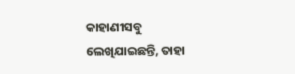କାହାଣୀସବୁ ଲେଖିଯାଇଛନ୍ତି, ତାହା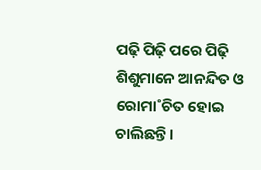ପଢ଼ି ପିଢ଼ି ପରେ ପିଢ଼ି ଶିଶୁମାନେ ଆନନ୍ଦିତ ଓ ରୋମା˚ଚିତ ହୋଇ ଚାଲିଛନ୍ତି।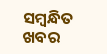ସମ୍ବନ୍ଧିତ ଖବର